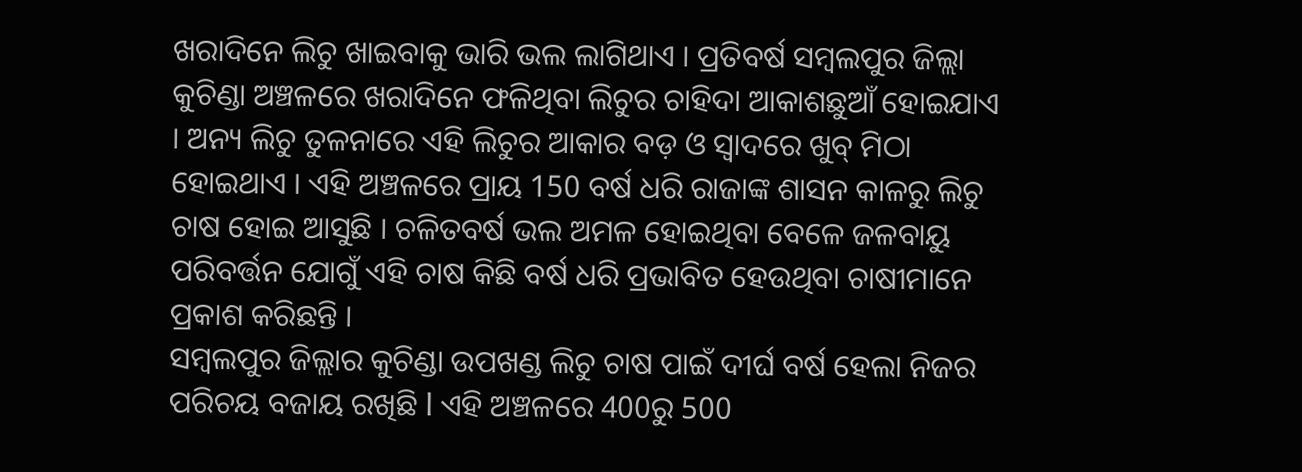ଖରାଦିନେ ଲିଚୁ ଖାଇବାକୁ ଭାରି ଭଲ ଲାଗିଥାଏ । ପ୍ରତିବର୍ଷ ସମ୍ବଲପୁର ଜିଲ୍ଲା କୁଚିଣ୍ଡା ଅଞ୍ଚଳରେ ଖରାଦିନେ ଫଳିଥିବା ଲିଚୁର ଚାହିଦା ଆକାଶଛୁଆଁ ହୋଇଯାଏ । ଅନ୍ୟ ଲିଚୁ ତୁଳନାରେ ଏହି ଲିଚୁର ଆକାର ବଡ଼ ଓ ସ୍ବାଦରେ ଖୁବ୍ ମିଠା ହୋଇଥାଏ । ଏହି ଅଞ୍ଚଳରେ ପ୍ରାୟ 150 ବର୍ଷ ଧରି ରାଜାଙ୍କ ଶାସନ କାଳରୁ ଲିଚୁ ଚାଷ ହୋଇ ଆସୁଛି । ଚଳିତବର୍ଷ ଭଲ ଅମଳ ହୋଇଥିବା ବେଳେ ଜଳବାୟୁ ପରିବର୍ତ୍ତନ ଯୋଗୁଁ ଏହି ଚାଷ କିଛି ବର୍ଷ ଧରି ପ୍ରଭାବିତ ହେଉଥିବା ଚାଷୀମାନେ ପ୍ରକାଶ କରିଛନ୍ତି ।
ସମ୍ବଲପୁର ଜିଲ୍ଲାର କୁଚିଣ୍ଡା ଉପଖଣ୍ଡ ଲିଚୁ ଚାଷ ପାଇଁ ଦୀର୍ଘ ବର୍ଷ ହେଲା ନିଜର ପରିଚୟ ବଜାୟ ରଖିଛି l ଏହି ଅଞ୍ଚଳରେ 400ରୁ 500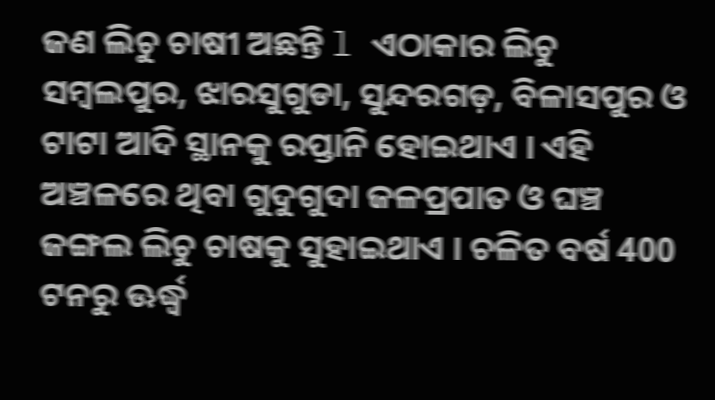ଜଣ ଲିଚୁ ଚାଷୀ ଅଛନ୍ତି l ଏଠାକାର ଲିଚୁ ସମ୍ବଲପୁର, ଝାରସୁଗୁଡା, ସୁନ୍ଦରଗଡ଼, ବିଳାସପୁର ଓ ଟାଟା ଆଦି ସ୍ଥାନକୁ ରପ୍ତାନି ହୋଇଥାଏ । ଏହି ଅଞ୍ଚଳରେ ଥିବା ଗୁଦୁଗୁଦା ଜଳପ୍ରପାତ ଓ ଘଞ୍ଚ ଜଙ୍ଗଲ ଲିଚୁ ଚାଷକୁ ସୁହାଇଥାଏ । ଚଳିତ ବର୍ଷ 400 ଟନରୁ ଊର୍ଦ୍ଧ୍ବ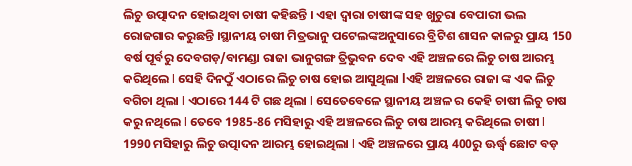ଲିଚୁ ଉତ୍ପାଦନ ହୋଇଥିବା ଚାଷୀ କହିଛନ୍ତି । ଏହା ଦ୍ୱାରା ଚାଷୀଙ୍କ ସହ ଖୁଚୁରା ବେପାରୀ ଭଲ ରୋଜଗାର କରୁଛନ୍ତି ।ସ୍ଥାନୀୟ ଚାଷୀ ମିତ୍ରଭାନୁ ପଟେଲଙ୍କଅନୁସାରେ ବ୍ରିଟିଶ ଶାସନ କାଳରୁ ପ୍ରାୟ 150 ବର୍ଷ ପୂର୍ବରୁ ଦେବଗଡ଼/ବାମଣ୍ଡା ରାଜା ଭାନୁଗଙ୍ଗ ତ୍ରିଭୁବନ ଦେବ ଏହି ଅଞ୍ଚଳରେ ଲିଚୁ ଚାଷ ଆରମ୍ଭ କରିଥିଲେ l ସେହି ଦିନଠୁଁ ଏଠାରେ ଲିଚୁ ଚାଷ ହୋଇ ଆସୁଥିଲା lଏହି ଅଞ୍ଚଳରେ ରାଜା ଙ୍କ ଏକ ଲିଚୁ ବଗିଚା ଥିଲା l ଏଠାରେ 144 ଟି ଗଛ ଥିଲା l ସେତେବେଳେ ସ୍ଥାନୀୟ ଅଞ୍ଚଳ ର କେହି ଚାଷୀ ଲିଚୁ ଚାଷ କରୁ ନଥିଲେ l ତେବେ 1985-86 ମସିହାରୁ ଏହି ଅଞ୍ଚଳରେ ଲିଚୁ ଚାଷ ଆରମ୍ଭ କରିଥିଲେ ଚାଷୀ l 1990 ମସିହାରୁ ଲିଚୁ ଉତ୍ପାଦନ ଆରମ୍ଭ ହୋଇଥିଲା l ଏହି ଅଞ୍ଚଳରେ ପ୍ରାୟ 400ରୁ ଊର୍ଦ୍ଧ୍ବ ଛୋଟ ବଡ଼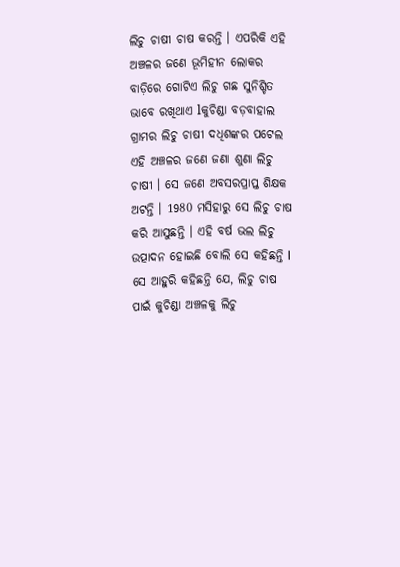ଲିଚୁ ଚାଷୀ ଚାଷ କରନ୍ତି । ଏପରିକି ଏହି ଅଞ୍ଚଳର ଜଣେ ଭୂମିହୀନ ଲୋକର ବାଡ଼ିରେ ଗୋଟିଏ ଲିଚୁ ଗଛ ସୁନିଶ୍ଚିତ ଭାବେ ରଖିଥାଏ lକୁଚିଣ୍ଡା ବଡ଼ବାହାଲ ଗ୍ରାମର ଲିଚୁ ଚାଷୀ ଦଧିଶଙ୍କର ପଟେଲ ଏହି ଅଞ୍ଚଳର ଜଣେ ଜଣା ଶୁଣା ଲିଚୁ ଚାଷୀ । ସେ ଜଣେ ଅବସରପ୍ରାପ୍ତ ଶିକ୍ଷକ ଅଟନ୍ତି । 1980 ମସିହାରୁ ସେ ଲିଚୁ ଚାଷ କରି ଆସୁଛନ୍ତି । ଏହି ବର୍ଷ ଭଲ ଲିଚୁ ଉତ୍ପାଦନ ହୋଇଛି ବୋଲି ସେ କହିଛନ୍ତି l ସେ ଆହୁରି କହିଛନ୍ତି ଯେ, ଲିଚୁ ଚାଷ ପାଇଁ କୁଚିଣ୍ଡା ଅଞ୍ଚଳକୁ ଲିଚୁ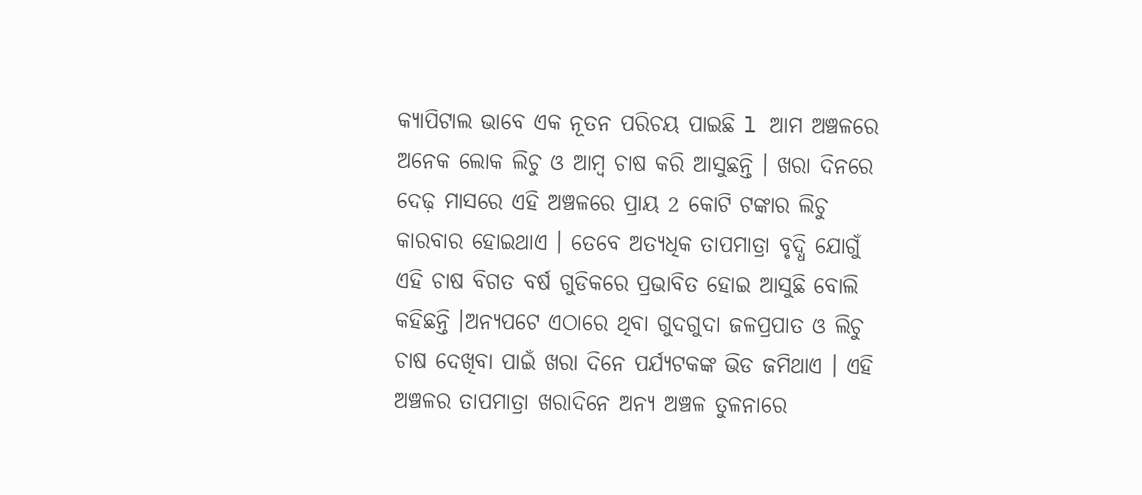କ୍ୟାପିଟାଲ ଭାବେ ଏକ ନୂତନ ପରିଚୟ ପାଇଛି l ଆମ ଅଞ୍ଚଳରେ ଅନେକ ଲୋକ ଲିଚୁ ଓ ଆମ୍ବ ଚାଷ କରି ଆସୁଛନ୍ତି । ଖରା ଦିନରେ ଦେଢ଼ ମାସରେ ଏହି ଅଞ୍ଚଳରେ ପ୍ରାୟ 2 କୋଟି ଟଙ୍କାର ଲିଚୁ କାରବାର ହୋଇଥାଏ । ତେବେ ଅତ୍ୟଧିକ ତାପମାତ୍ରା ବୃଦ୍ଧି ଯୋଗୁଁ ଏହି ଚାଷ ବିଗତ ବର୍ଷ ଗୁଡିକରେ ପ୍ରଭାବିତ ହୋଇ ଆସୁଛି ବୋଲି କହିଛନ୍ତି ।ଅନ୍ୟପଟେ ଏଠାରେ ଥିବା ଗୁଦଗୁଦା ଜଳପ୍ରପାତ ଓ ଲିଚୁ ଚାଷ ଦେଖିବା ପାଇଁ ଖରା ଦିନେ ପର୍ଯ୍ୟଟକଙ୍କ ଭିଡ ଜମିଥାଏ । ଏହି ଅଞ୍ଚଳର ତାପମାତ୍ରା ଖରାଦିନେ ଅନ୍ୟ ଅଞ୍ଚଳ ତୁଳନାରେ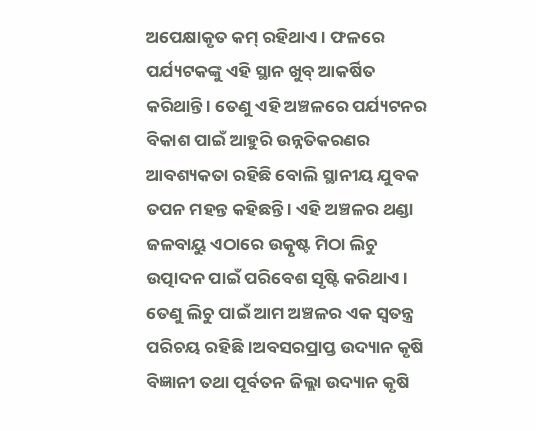ଅପେକ୍ଷାକୃତ କମ୍ ରହିଥାଏ । ଫଳରେ ପର୍ଯ୍ୟଟକଙ୍କୁ ଏହି ସ୍ଥାନ ଖୁବ୍ ଆକର୍ଷିତ କରିଥାନ୍ତି । ତେଣୁ ଏହି ଅଞ୍ଚଳରେ ପର୍ଯ୍ୟଟନର ବିକାଶ ପାଇଁ ଆହୁରି ଉନ୍ନତିକରଣର ଆବଶ୍ୟକତା ରହିଛି ବୋଲି ସ୍ଥାନୀୟ ଯୁବକ ତପନ ମହନ୍ତ କହିଛନ୍ତି । ଏହି ଅଞ୍ଚଳର ଥଣ୍ଡା ଜଳବାୟୁ ଏଠାରେ ଉତ୍କୃଷ୍ଟ ମିଠା ଲିଚୁ ଉତ୍ପାଦନ ପାଇଁ ପରିବେଶ ସୃଷ୍ଟି କରିଥାଏ । ତେଣୁ ଲିଚୁ ପାଇଁ ଆମ ଅଞ୍ଚଳର ଏକ ସ୍ୱତନ୍ତ୍ର ପରିଚୟ ରହିଛି ।ଅବସରପ୍ରାପ୍ତ ଉଦ୍ୟାନ କୃଷି ବିଜ୍ଞାନୀ ତଥା ପୂର୍ବତନ ଜିଲ୍ଲା ଉଦ୍ୟାନ କୃଷି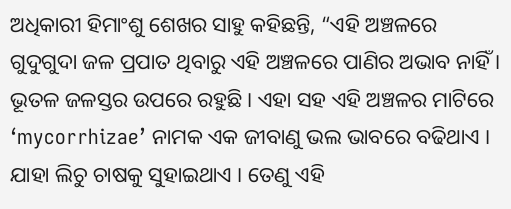ଅଧିକାରୀ ହିମାଂଶୁ ଶେଖର ସାହୁ କହିଛନ୍ତି, “ଏହି ଅଞ୍ଚଳରେ ଗୁଦୁଗୁଦା ଜଳ ପ୍ରପାତ ଥିବାରୁ ଏହି ଅଞ୍ଚଳରେ ପାଣିର ଅଭାବ ନାହିଁ । ଭୂତଳ ଜଳସ୍ତର ଉପରେ ରହୁଛି । ଏହା ସହ ଏହି ଅଞ୍ଚଳର ମାଟିରେ ‘mycorrhizae’ ନାମକ ଏକ ଜୀବାଣୁ ଭଲ ଭାବରେ ବଢିଥାଏ । ଯାହା ଲିଚୁ ଚାଷକୁ ସୁହାଇଥାଏ । ତେଣୁ ଏହି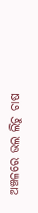ଅଞ୍ଚଳରେ ଭଲ ଲିଚୁ ଚାଷ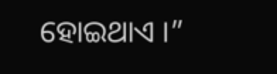ହୋଇଥାଏ ।”